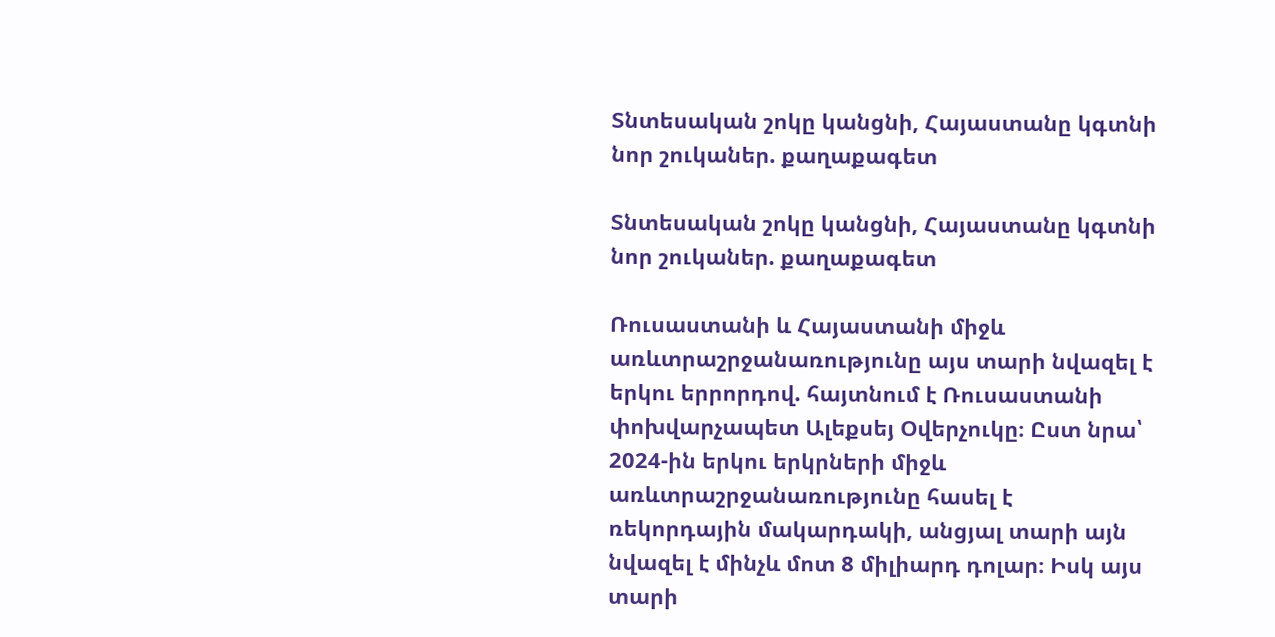Տնտեսական շոկը կանցնի, Հայաստանը կգտնի նոր շուկաներ. քաղաքագետ

Տնտեսական շոկը կանցնի, Հայաստանը կգտնի նոր շուկաներ. քաղաքագետ

Ռուսաստանի և Հայաստանի միջև առևտրաշրջանառությունը այս տարի նվազել է երկու երրորդով. հայտնում է Ռուսաստանի փոխվարչապետ Ալեքսեյ Օվերչուկը։ Ըստ նրա՝ 2024-ին երկու երկրների միջև առևտրաշրջանառությունը հասել է ռեկորդային մակարդակի, անցյալ տարի այն նվազել է մինչև մոտ 8 միլիարդ դոլար։ Իսկ այս տարի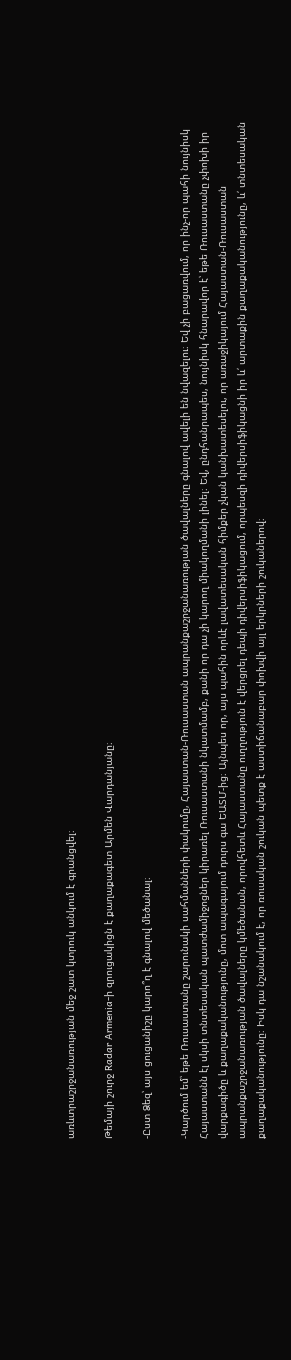առևտրաշրջանառության մեջ շատ կտրուկ անկում է գրանցվել։

Թեմայի շուրջ Radar Armenia-ի զրուցակիցն է քաղաքագետ Արմեն Վարդանյանը։

-Ըստ Ձեզ՝ այս ցուցանիշը կարո՞ղ է գնալով մեծանալ։

-Կարծում եմ՝ եթե Ռուսաստանը շարունակի սահմանների փակումը, Հայաստան-Ռուսաստան ապրանքաշրջանառության ծավալները գնալով ավելի են նվազելու։ Եվ չի բացառվում, որ ինչ-որ պահի նույնիսկ Հայաստանն էլ սկսի տնտեսական պատժամիջոցներ կիրառել Ռուսաստանի նկատմամբ, քանի որ դա չի կարող միակողմանի լինել։ Եվ, ընդհանրապես, նույնիսկ հնարավոր է՝ եթե Ռուսաստանը չփոխի իր վարքագիծը և քաղաքականությունը, մոտ ապագայում դուրս գա ԵԱՏՄ-ից։ Այնպես որ, այս պահին որևէ լավատեսական հիմքեր չկան կանխատեսելու, որ առաջիկայում Հայաստան-Ռուսաստան ապրանքաշրջանառության ծավալները կմեծանան, որովհետև Հայաստանը ուղղություն է վերցրել դեպի դիվերսիֆիկացում, որպեսզի դիվերսիֆիկացնի իր և՛ արտաքին քաղաքականությունը, և՛ տնտեսական քաղաքականությունը։ Իսկ դա նշանակում է, որ ռուսական շուկան պետք է աստիճանաբար փոխվի այլ երկրների շուկաներով։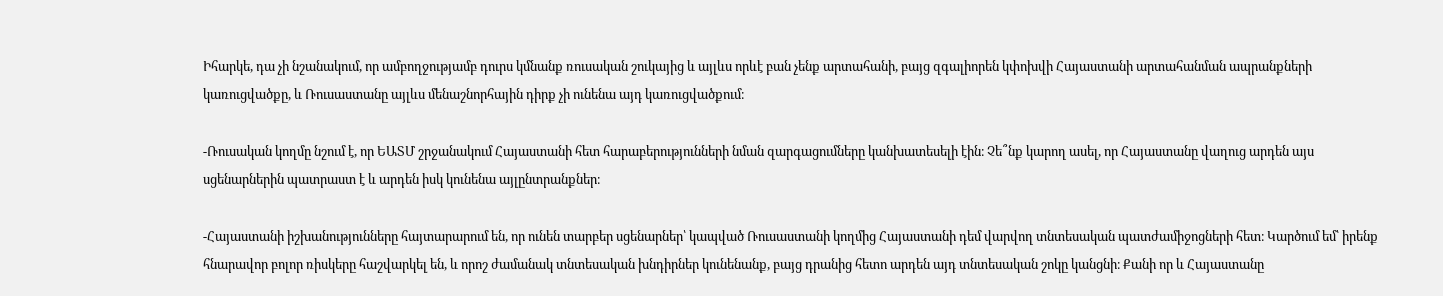Իհարկե, դա չի նշանակում, որ ամբողջությամբ դուրս կմնանք ռուսական շուկայից և այլևս որևէ բան չենք արտահանի, բայց զգալիորեն կփոխվի Հայաստանի արտահանման ապրանքների կառուցվածքը, և Ռուսաստանը այլևս մենաշնորհային դիրք չի ունենա այդ կառուցվածքում։

-Ռուսական կողմը նշում է, որ ԵԱՏՄ շրջանակում Հայաստանի հետ հարաբերությունների նման զարգացումները կանխատեսելի էին։ Չե՞նք կարող ասել, որ Հայաստանը վաղուց արդեն այս սցենարներին պատրաստ է և արդեն իսկ կունենա այլընտրանքներ։

-Հայաստանի իշխանությունները հայտարարում են, որ ունեն տարբեր սցենարներ՝ կապված Ռուսաստանի կողմից Հայաստանի դեմ վարվող տնտեսական պատժամիջոցների հետ։ Կարծում եմ՝ իրենք հնարավոր բոլոր ռիսկերը հաշվարկել են, և որոշ ժամանակ տնտեսական խնդիրներ կունենանք, բայց դրանից հետո արդեն այդ տնտեսական շոկը կանցնի։ Քանի որ և Հայաստանը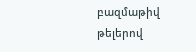բազմաթիվ թելերով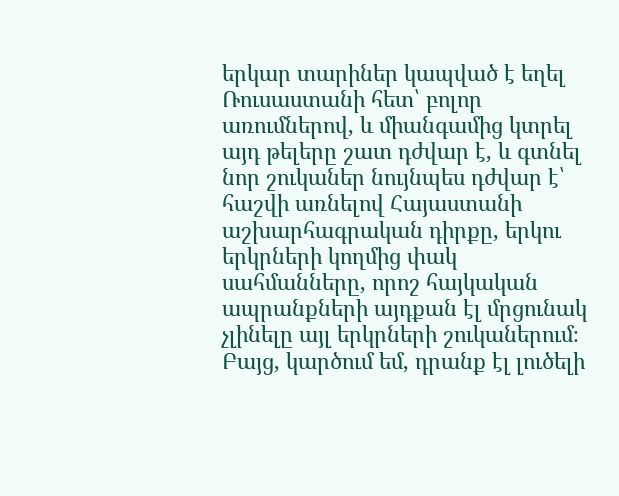երկար տարիներ կապված է եղել Ռուսաստանի հետ՝ բոլոր առումներով, և միանգամից կտրել այդ թելերը շատ դժվար է, և գտնել նոր շուկաներ նույնպես դժվար է՝ հաշվի առնելով Հայաստանի աշխարհագրական դիրքը, երկու երկրների կողմից փակ սահմանները, որոշ հայկական ապրանքների այդքան էլ մրցունակ չլինելը այլ երկրների շուկաներում։ Բայց, կարծում եմ, դրանք էլ լուծելի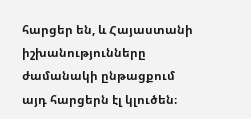հարցեր են, և Հայաստանի իշխանությունները ժամանակի ընթացքում այդ հարցերն էլ կլուծեն։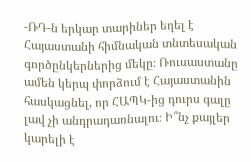-ՌԴ-ն երկար տարիներ եղել է Հայաստանի հիմնական տնտեսական գործընկերներից մեկը։ Ռուսաստանը ամեն կերպ փորձում է Հայաստանին հասկացնել, որ ՀԱՊԿ-ից դուրս գալը լավ չի անդրադառնալու։ Ի՞նչ քայլեր կարելի է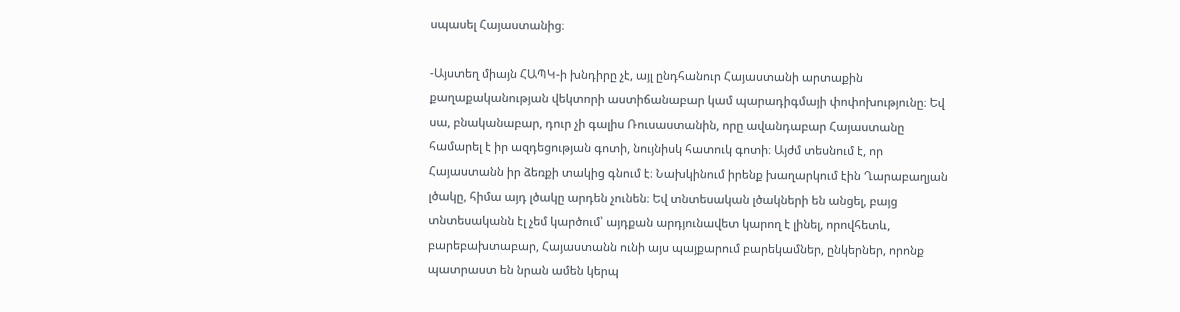սպասել Հայաստանից։

-Այստեղ միայն ՀԱՊԿ-ի խնդիրը չէ, այլ ընդհանուր Հայաստանի արտաքին քաղաքականության վեկտորի աստիճանաբար կամ պարադիգմայի փոփոխությունը։ Եվ սա, բնականաբար, դուր չի գալիս Ռուսաստանին, որը ավանդաբար Հայաստանը համարել է իր ազդեցության գոտի, նույնիսկ հատուկ գոտի։ Այժմ տեսնում է, որ Հայաստանն իր ձեռքի տակից գնում է։ Նախկինում իրենք խաղարկում էին Ղարաբաղյան լծակը, հիմա այդ լծակը արդեն չունեն։ Եվ տնտեսական լծակների են անցել, բայց տնտեսականն էլ չեմ կարծում՝ այդքան արդյունավետ կարող է լինել, որովհետև, բարեբախտաբար, Հայաստանն ունի այս պայքարում բարեկամներ, ընկերներ, որոնք պատրաստ են նրան ամեն կերպ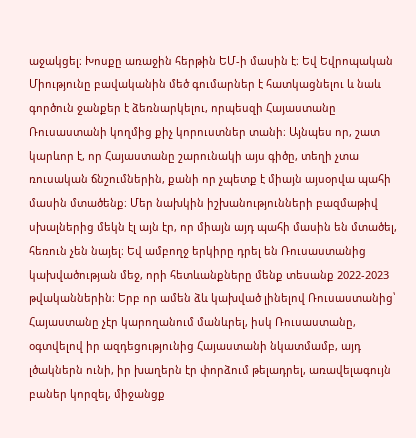աջակցել։ Խոսքը առաջին հերթին ԵՄ-ի մասին է։ Եվ Եվրոպական Միությունը բավականին մեծ գումարներ է հատկացնելու և նաև գործուն ջանքեր է ձեռնարկելու, որպեսզի Հայաստանը Ռուսաստանի կողմից քիչ կորուստներ տանի։ Այնպես որ, շատ կարևոր է, որ Հայաստանը շարունակի այս գիծը, տեղի չտա ռուսական ճնշումներին, քանի որ չպետք է միայն այսօրվա պահի մասին մտածենք։ Մեր նախկին իշխանությունների բազմաթիվ սխալներից մեկն էլ այն էր, որ միայն այդ պահի մասին են մտածել, հեռուն չեն նայել։ Եվ ամբողջ երկիրը դրել են Ռուսաստանից կախվածության մեջ, որի հետևանքները մենք տեսանք 2022-2023 թվականներին։ Երբ որ ամեն ձև կախված լինելով Ռուսաստանից՝ Հայաստանը չէր կարողանում մանևրել, իսկ Ռուսաստանը, օգտվելով իր ազդեցությունից Հայաստանի նկատմամբ, այդ լծակներն ունի, իր խաղերն էր փորձում թելադրել, առավելագույն բաներ կորզել, միջանցք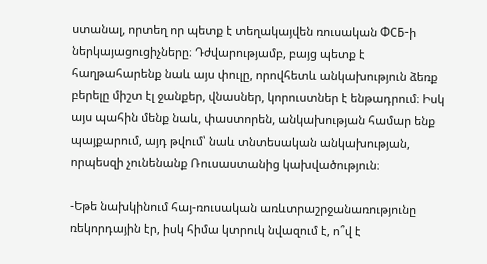ստանալ, որտեղ որ պետք է տեղակայվեն ռուսական ФСБ-ի ներկայացուցիչները։ Դժվարությամբ, բայց պետք է հաղթահարենք նաև այս փուլը, որովհետև անկախություն ձեռք բերելը միշտ էլ ջանքեր, վնասներ, կորուստներ է ենթադրում։ Իսկ այս պահին մենք նաև, փաստորեն, անկախության համար ենք պայքարում, այդ թվում՝ նաև տնտեսական անկախության, որպեսզի չունենանք Ռուսաստանից կախվածություն։

-Եթե նախկինում հայ-ռուսական առևտրաշրջանառությունը ռեկորդային էր, իսկ հիմա կտրուկ նվազում է, ո՞վ է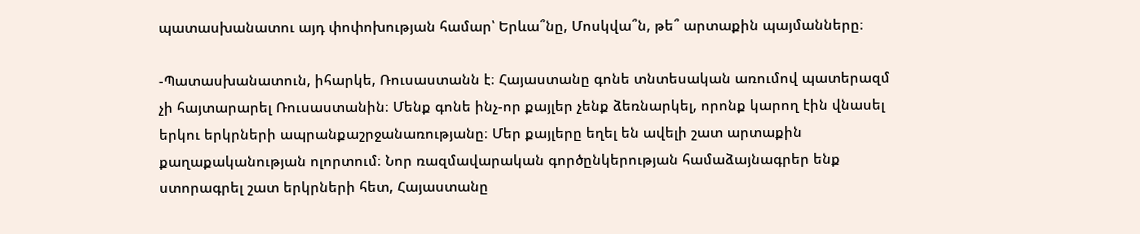պատասխանատու այդ փոփոխության համար՝ Երևա՞նը, Մոսկվա՞ն, թե՞ արտաքին պայմանները։

-Պատասխանատուն, իհարկե, Ռուսաստանն է։ Հայաստանը գոնե տնտեսական առումով պատերազմ չի հայտարարել Ռուսաստանին։ Մենք գոնե ինչ-որ քայլեր չենք ձեռնարկել, որոնք կարող էին վնասել երկու երկրների ապրանքաշրջանառությանը։ Մեր քայլերը եղել են ավելի շատ արտաքին քաղաքականության ոլորտում։ Նոր ռազմավարական գործընկերության համաձայնագրեր ենք ստորագրել շատ երկրների հետ, Հայաստանը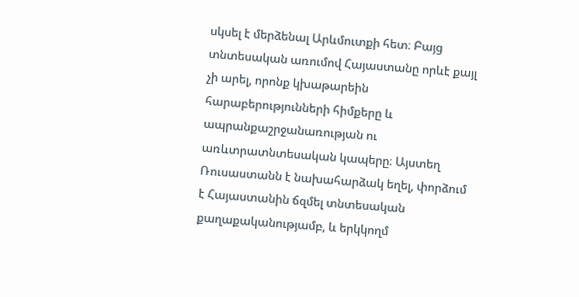սկսել է մերձենալ Արևմուտքի հետ։ Բայց տնտեսական առումով Հայաստանը որևէ քայլ չի արել, որոնք կխաթարեին հարաբերությունների հիմքերը և ապրանքաշրջանառության ու առևտրատնտեսական կապերը։ Այստեղ Ռուսաստանն է նախահարձակ եղել, փորձում է Հայաստանին ճզմել տնտեսական քաղաքականությամբ, և երկկողմ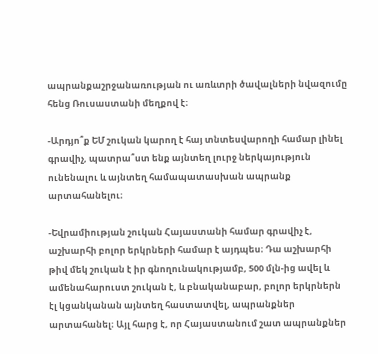ապրանքաշրջանառության ու առևտրի ծավալների նվազումը հենց Ռուսաստանի մեղքով է։

-Արդյո՞ք ԵՄ շուկան կարող է հայ տնտեսվարողի համար լինել գրավիչ, պատրա՞ստ ենք այնտեղ լուրջ ներկայություն ունենալու և այնտեղ համապատասխան ապրանք արտահանելու։

-Եվրամիության շուկան Հայաստանի համար գրավիչ է, աշխարհի բոլոր երկրների համար է այդպես։ Դա աշխարհի թիվ մեկ շուկան է իր գնողունակությամբ, 500 մլն-ից ավել և ամենահարուստ շուկան է, և բնականաբար, բոլոր երկրներն էլ կցանկանան այնտեղ հաստատվել, ապրանքներ արտահանել։ Այլ հարց է, որ Հայաստանում շատ ապրանքներ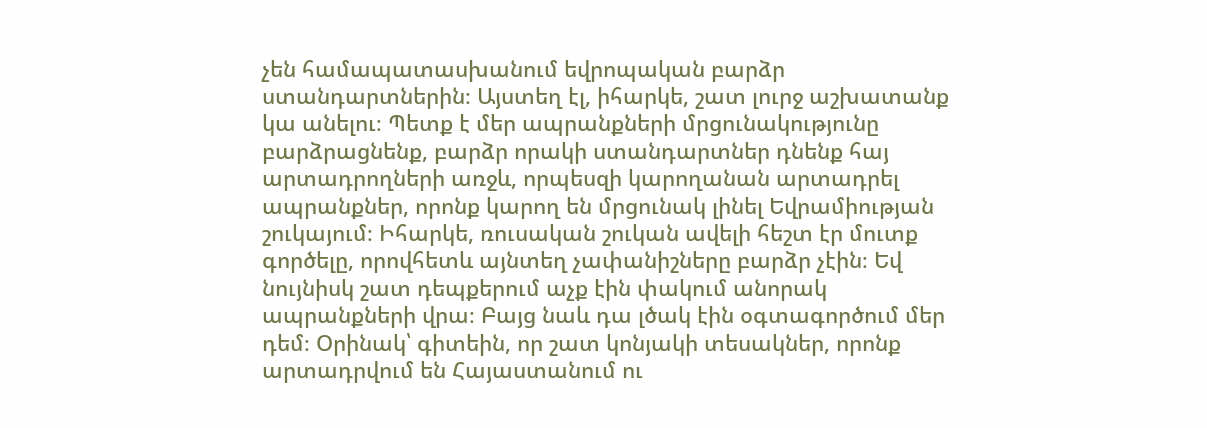չեն համապատասխանում եվրոպական բարձր ստանդարտներին։ Այստեղ էլ, իհարկե, շատ լուրջ աշխատանք կա անելու։ Պետք է մեր ապրանքների մրցունակությունը բարձրացնենք, բարձր որակի ստանդարտներ դնենք հայ արտադրողների առջև, որպեսզի կարողանան արտադրել ապրանքներ, որոնք կարող են մրցունակ լինել Եվրամիության շուկայում։ Իհարկե, ռուսական շուկան ավելի հեշտ էր մուտք գործելը, որովհետև այնտեղ չափանիշները բարձր չէին։ Եվ նույնիսկ շատ դեպքերում աչք էին փակում անորակ ապրանքների վրա։ Բայց նաև դա լծակ էին օգտագործում մեր դեմ։ Օրինակ՝ գիտեին, որ շատ կոնյակի տեսակներ, որոնք արտադրվում են Հայաստանում ու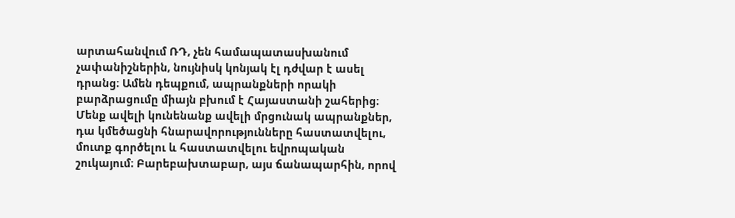արտահանվում ՌԴ, չեն համապատասխանում չափանիշներին, նույնիսկ կոնյակ էլ դժվար է ասել դրանց։ Ամեն դեպքում, ապրանքների որակի բարձրացումը միայն բխում է Հայաստանի շահերից։ Մենք ավելի կունենանք ավելի մրցունակ ապրանքներ, դա կմեծացնի հնարավորությունները հաստատվելու, մուտք գործելու և հաստատվելու եվրոպական շուկայում։ Բարեբախտաբար, այս ճանապարհին, որով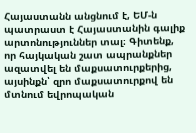Հայաստանն անցնում է, ԵՄ-ն պատրաստ է Հայաստանին գալիք արտոնություններ տալ։ Գիտենք, որ հայկական շատ ապրանքներ ազատվել են մաքսատուրքերից, այսինքն՝ զրո մաքսատուրքով են մտնում եվրոպական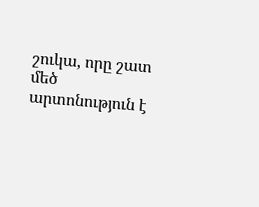շուկա, որը շատ մեծ արտոնություն է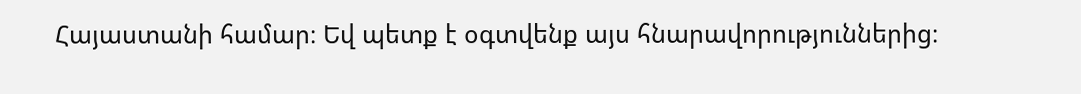Հայաստանի համար։ Եվ պետք է օգտվենք այս հնարավորություններից։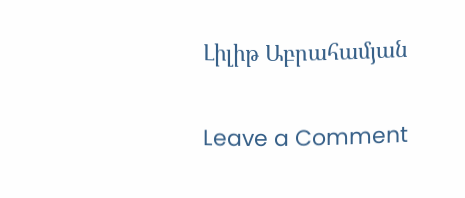Լիլիթ Աբրահամյան

Leave a Comment